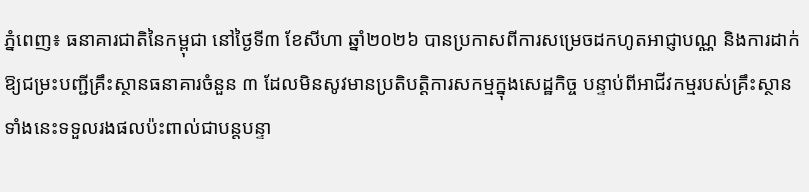ភ្នំពេញ៖ ធនាគារជាតិនៃកម្ពុជា នៅថ្ងៃទី៣ ខែសីហា ឆ្នាំ២០២៦ បានប្រកាសពីការសម្រេចដកហូតអាជ្ញាបណ្ណ និងការដាក់ឱ្យជម្រះបញ្ជីគ្រឹះស្ថានធនាគារចំនួន ៣ ដែលមិនសូវមានប្រតិបត្តិការសកម្មក្នុងសេដ្ឋកិច្ច បន្ទាប់ពីអាជីវកម្មរបស់គ្រឹះស្ថានទាំងនេះទទួលរងផលប៉ះពាល់ជាបន្តបន្ទា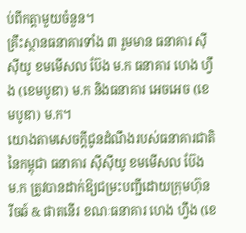ប់ពីកត្តាមួយចំនួន។
គ្រឹះស្ថានធនាគារទាំង ៣ រួមមាន ធនាគារ ស៊ីស៊ីយូ ខមមើសល ប៊ែង ម.ក ធនាគារ ហេង ហ្វឹង (ខេមបូឌា) ម.ក និងធនាគារ អេចអេច (ខេមបូឌា) ម.ក។
យោងតាមសេចក្តីជូនដំណឹងរបស់ធនាគារជាតិនៃកម្ពុជា ធនាគារ ស៊ីស៊ីយូ ខមមើសល ប៊ែង ម.ក ត្រូវបានដាក់ឱ្យជម្រះបញ្ជីដោយក្រុមហ៊ុន រីចឆ៍ & ផាតនើរ ខណៈធនាគារ ហេង ហ្វឹង (ខេ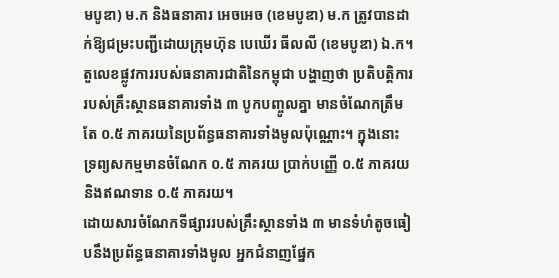មបូឌា) ម.ក និងធនាគារ អេចអេច (ខេមបូឌា) ម.ក ត្រូវបានដាក់ឱ្យជម្រះបញ្ជីដោយក្រុមហ៊ុន បេឃើរ ធីលលី (ខេមបូឌា) ឯ.ក។
តួលេខផ្លូវការរបស់ធនាគារជាតិនៃកម្ពុជា បង្ហាញថា ប្រតិបត្តិការរបស់គ្រឹះស្ថានធនាគារទាំង ៣ បូកបញ្ចូលគ្នា មានចំណែកត្រឹមតែ ០.៥ ភាគរយនៃប្រព័ន្ធធនាគារទាំងមូលប៉ុណ្ណោះ។ ក្នុងនោះ ទ្រព្យសកម្មមានចំណែក ០.៥ ភាគរយ ប្រាក់បញ្ញើ ០.៥ ភាគរយ និងឥណទាន ០.៥ ភាគរយ។
ដោយសារចំណែកទីផ្សាររបស់គ្រឹះស្ថានទាំង ៣ មានទំហំតូចធៀបនឹងប្រព័ន្ធធនាគារទាំងមូល អ្នកជំនាញផ្នែក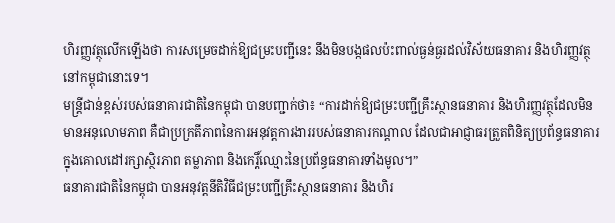ហិរញ្ញវត្ថុលើកឡើងថា ការសម្រេចដាក់ឱ្យជម្រះបញ្ជីនេះ នឹងមិនបង្កផលប៉ះពាល់ធ្ងន់ធ្ងរដល់វិស័យធនាគារ និងហិរញ្ញវត្ថុនៅកម្ពុជានោះទេ។
មន្ត្រីជាន់ខ្ពស់របស់ធនាគារជាតិនៃកម្ពុជា បានបញ្ជាក់ថា៖ “ការដាក់ឱ្យជម្រះបញ្ជីគ្រឹះស្ថានធនាគារ និងហិរញ្ញវត្ថុដែលមិនមានអនុលោមភាព គឺជាប្រក្រតីភាពនៃការអនុវត្តការងាររបស់ធនាគារកណ្តាល ដែលជាអាជ្ញាធរត្រួតពិនិត្យប្រព័ន្ធធនាគារ ក្នុងគោលដៅរក្សាស្ថិរភាព តម្លាភាព និងកេរ្តិ៍ឈ្មោះនៃប្រព័ន្ធធនាគារទាំងមូល។”
ធនាគារជាតិនៃកម្ពុជា បានអនុវត្តនីតិវិធីជម្រះបញ្ជីគ្រឹះស្ថានធនាគារ និងហិរ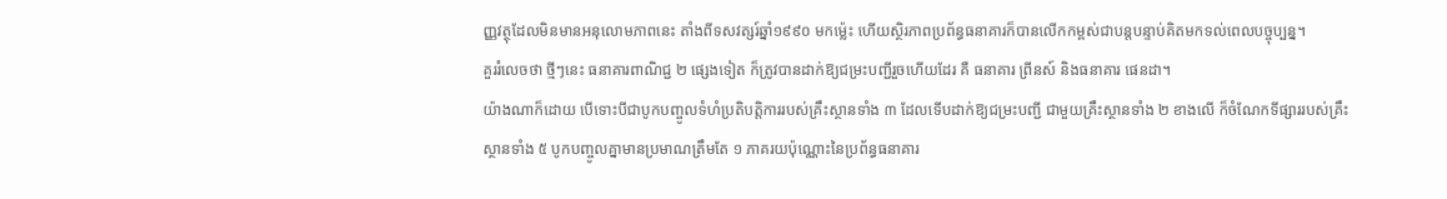ញ្ញវត្ថុដែលមិនមានអនុលោមភាពនេះ តាំងពីទសវត្សរ៍ឆ្នាំ១៩៩០ មកម្ល៉េះ ហើយស្ថិរភាពប្រព័ន្ធធនាគារក៏បានលើកកម្ពស់ជាបន្តបន្ទាប់គិតមកទល់ពេលបច្ចុប្បន្ន។
គួររំលេចថា ថ្មីៗនេះ ធនាគារពាណិជ្ជ ២ ផ្សេងទៀត ក៏ត្រូវបានដាក់ឱ្យជម្រះបញ្ជីរួចហើយដែរ គឺ ធនាគារ ព្រីនស៍ និងធនាគារ ផេនដា។
យ៉ាងណាក៏ដោយ បើទោះបីជាបូកបញ្ចូលទំហំប្រតិបត្តិការរបស់គ្រឹះស្ថានទាំង ៣ ដែលទើបដាក់ឱ្យជម្រះបញ្ជី ជាមួយគ្រឹះស្ថានទាំង ២ ខាងលើ ក៏ចំណែកទីផ្សាររបស់គ្រឹះស្ថានទាំង ៥ បូកបញ្ចូលគ្នាមានប្រមាណត្រឹមតែ ១ ភាគរយប៉ុណ្ណោះនៃប្រព័ន្ធធនាគារ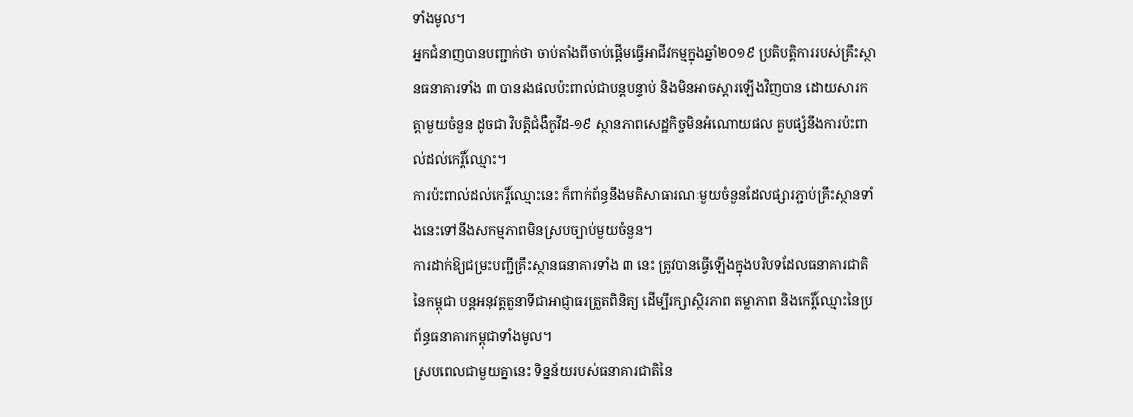ទាំងមូល។
អ្នកជំនាញបានបញ្ជាក់ថា ចាប់តាំងពីចាប់ផ្តើមធ្វើអាជីវកម្មក្នុងឆ្នាំ២០១៩ ប្រតិបត្តិការរបស់គ្រឹះស្ថានធនាគារទាំង ៣ បានរងផលប៉ះពាល់ជាបន្តបន្ទាប់ និងមិនអាចស្តារឡើងវិញបាន ដោយសារកត្តាមួយចំនួន ដូចជា វិបត្តិជំងឺកូវីដ-១៩ ស្ថានភាពសេដ្ឋកិច្ចមិនអំណោយផល គួបផ្សំនឹងការប៉ះពាល់ដល់កេរ្តិ៍ឈ្មោះ។
ការប៉ះពាល់ដល់កេរ្តិ៍ឈ្មោះនេះ ក៏ពាក់ព័ន្ធនឹងមតិសាធារណៈមួយចំនួនដែលផ្សារភ្ជាប់គ្រឹះស្ថានទាំងនេះទៅនឹងសកម្មភាពមិនស្របច្បាប់មួយចំនួន។
ការដាក់ឱ្យជម្រះបញ្ជីគ្រឹះស្ថានធនាគារទាំង ៣ នេះ ត្រូវបានធ្វើឡើងក្នុងបរិបទដែលធនាគារជាតិនៃកម្ពុជា បន្តអនុវត្តតួនាទីជាអាជ្ញាធរត្រួតពិនិត្យ ដើម្បីរក្សាស្ថិរភាព តម្លាភាព និងកេរ្តិ៍ឈ្មោះនៃប្រព័ន្ធធនាគារកម្ពុជាទាំងមូល។
ស្របពេលជាមួយគ្នានេះ ទិន្នន័យរបស់ធនាគារជាតិនៃ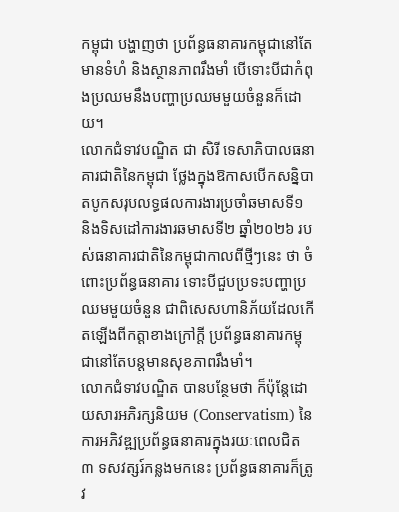កម្ពុជា បង្ហាញថា ប្រព័ន្ធធនាគារកម្ពុជានៅតែមានទំហំ និងស្ថានភាពរឹងមាំ បើទោះបីជាកំពុងប្រឈមនឹងបញ្ហាប្រឈមមួយចំនួនក៏ដោយ។
លោកជំទាវបណ្ឌិត ជា សិរី ទេសាភិបាលធនាគារជាតិនៃកម្ពុជា ថ្លែងក្នុងឱកាសបើកសន្និបាតបូកសរុបលទ្ធផលការងារប្រចាំឆមាសទី១ និងទិសដៅការងារឆមាសទី២ ឆ្នាំ២០២៦ របស់ធនាគារជាតិនៃកម្ពុជាកាលពីថ្មីៗនេះ ថា ចំពោះប្រព័ន្ធធនាគារ ទោះបីជួបប្រទះបញ្ហាប្រឈមមួយចំនួន ជាពិសេសហានិភ័យដែលកើតឡើងពីកត្តាខាងក្រៅក្តី ប្រព័ន្ធធនាគារកម្ពុជានៅតែបន្តមានសុខភាពរឹងមាំ។
លោកជំទាវបណ្ឌិត បានបន្ថែមថា ក៏ប៉ុន្តែដោយសារអភិរក្សនិយម (Conservatism) នៃការអភិវឌ្ឍប្រព័ន្ធធនាគារក្នុងរយៈពេលជិត ៣ ទសវត្សរ៍កន្លងមកនេះ ប្រព័ន្ធធនាគារក៏ត្រូវ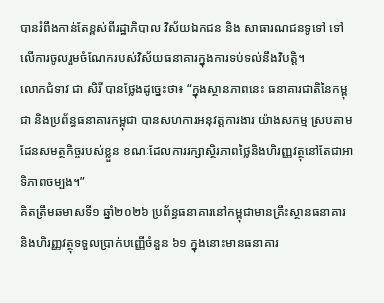បានរំពឹងកាន់តែខ្ពស់ពីរដ្ឋាភិបាល វិស័យឯកជន និង សាធារណជនទូទៅ ទៅលើការចូលរួមចំណែករបស់វិស័យធនាគារក្នុងការទប់ទល់នឹងវិបត្តិ។
លោកជំទាវ ជា សិរី បានថ្លែងដូច្នេះថា៖ “ក្នុងស្ថានភាពនេះ ធនាគារជាតិនៃកម្ពុជា និងប្រព័ន្ធធនាគារកម្ពុជា បានសហការអនុវត្តការងារ យ៉ាងសកម្ម ស្របតាមដែនសមត្ថកិច្ចរបស់ខ្លួន ខណៈដែលការរក្សាស្ថិរភាពថ្លៃនិងហិរញ្ញវត្ថុនៅតែជាអាទិភាពចម្បង។”
គិតត្រឹមឆមាសទី១ ឆ្នាំ២០២៦ ប្រព័ន្ធធនាគារនៅកម្ពុជាមានគ្រឹះស្ថានធនាគារ និងហិរញ្ញវត្ថុទទួលប្រាក់បញ្ញើចំនួន ៦១ ក្នុងនោះមានធនាគារ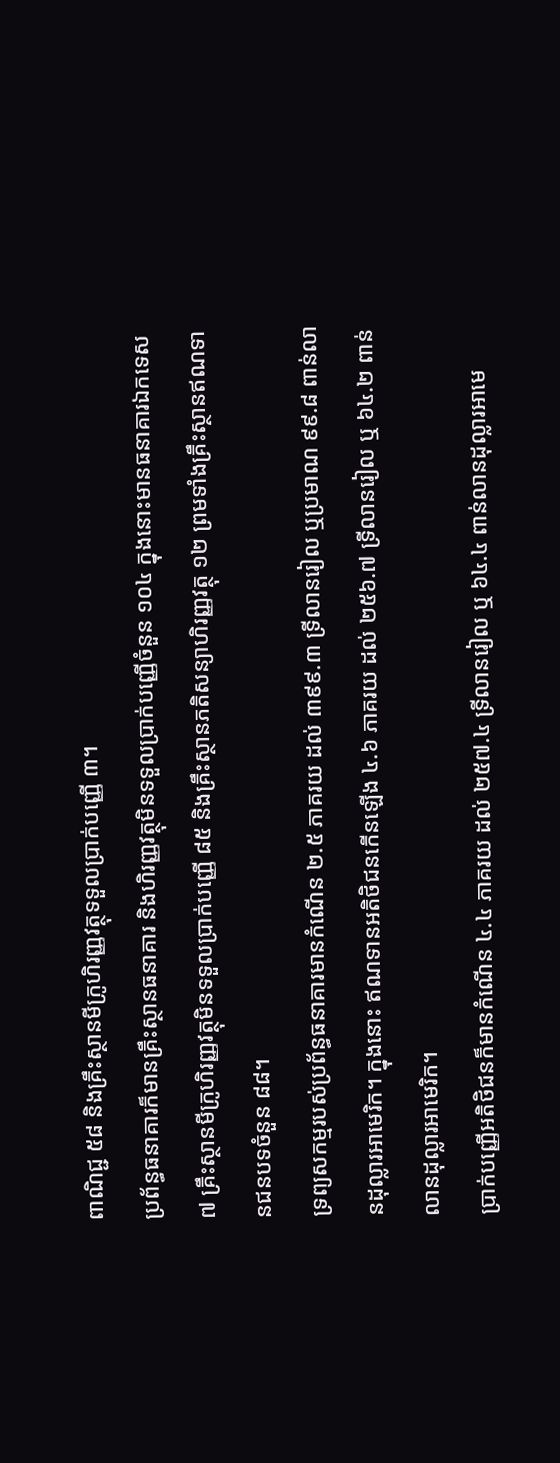ពាណិជ្ជ ៥៨ និងគ្រឹះស្ថានមីក្រូហិរញ្ញវត្ថុទទួលប្រាក់បញ្ញើ ៣។
ប្រព័ន្ធធនាគារក៏មានគ្រឹះស្ថានធនាគារ និងហិរញ្ញវត្ថុមិនទទួលប្រាក់បញ្ញើចំនួន ១០៤ ក្នុងនោះមានធនាគារឯកទេស ៧ គ្រឹះស្ថានមីក្រូហិរញ្ញវត្ថុមិនទទួលប្រាក់បញ្ញើ ៨៥ និងគ្រឹះស្ថានភតិសន្យាហិរញ្ញវត្ថុ ១២ ព្រមទាំងគ្រឹះស្ថានឥណទានជនបទចំនួន ៨៨។
ទ្រព្យសកម្មរបស់ប្រព័ន្ធធនាគារមានកំណើន ២.៥ ភាគរយ ដល់ ៣៩៩.៣ ទ្រីលានរៀល ឬប្រមាណ ៩៩.៨ ពាន់លានដុល្លារអាមេរិក។ ក្នុងនោះ ឥណទានអតិថិជនកើនឡើង ៤.៦ ភាគរយ ដល់ ២៥៦.៧ ទ្រីលានរៀល ឬ ៦៤.២ ពាន់លានដុល្លារអាមេរិក។
ប្រាក់បញ្ញើអតិថិជនក៏មានកំណើន ៤.៤ ភាគរយ ដល់ ២៥៧.៤ ទ្រីលានរៀល ឬ ៦៤.៤ ពាន់លានដុល្លារអាមេ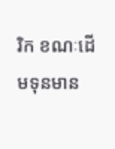រិក ខណៈដើមទុនមាន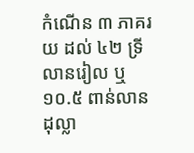កំណើន ៣ ភាគរយ ដល់ ៤២ ទ្រីលានរៀល ឬ ១០.៥ ពាន់លានដុល្លា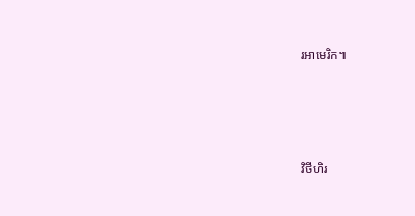រអាមេរិក៕




វិថីហិរ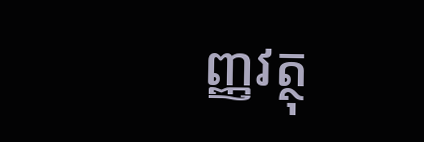ញ្ញវត្ថុ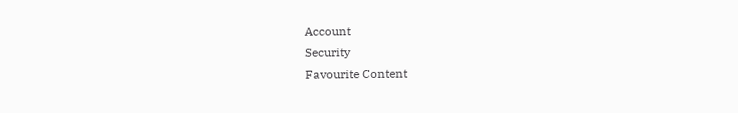Account
Security
Favourite Content